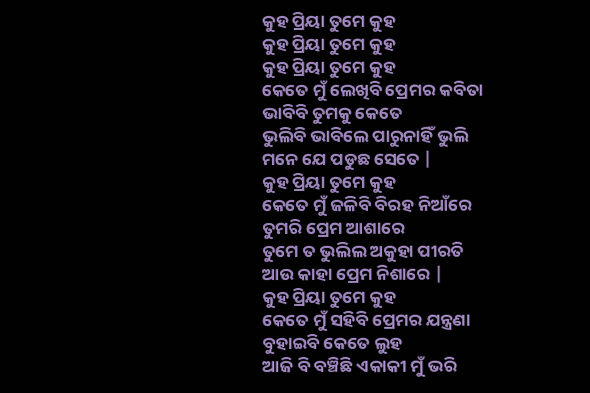କୁହ ପ୍ରିୟା ତୁମେ କୁହ
କୁହ ପ୍ରିୟା ତୁମେ କୁହ
କୁହ ପ୍ରିୟା ତୁମେ କୁହ
କେତେ ମୁଁ ଲେଖିବି ପ୍ରେମର କବିତା
ଭାବିବି ତୁମକୁ କେତେ
ଭୁଲିବି ଭାବିଲେ ପାରୁନାହିଁ ଭୁଲି
ମନେ ଯେ ପଡୁଛ ସେତେ |
କୁହ ପ୍ରିୟା ତୁମେ କୁହ
କେତେ ମୁଁ ଜଳିବି ବିରହ ନିଆଁରେ
ତୁମରି ପ୍ରେମ ଆଶାରେ
ତୁମେ ତ ଭୁଲିଲ ଅକୁହା ପୀରତି
ଆଉ କାହା ପ୍ରେମ ନିଶାରେ |
କୁହ ପ୍ରିୟା ତୁମେ କୁହ
କେତେ ମୁଁ ସହିବି ପ୍ରେମର ଯନ୍ତ୍ରଣା
ବୁହାଇବି କେତେ ଲୁହ
ଆଜି ବି ବଞ୍ଚିଛି ଏକାକୀ ମୁଁ ଭରି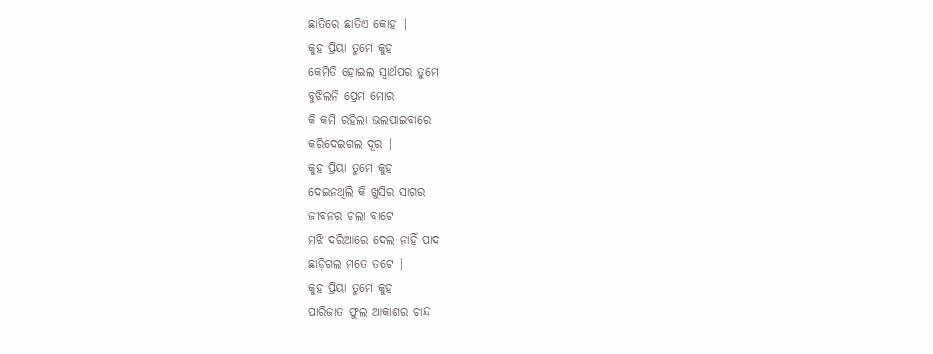ଛାତିରେ ଛାତିଏ କୋହ |
କୁହ ପ୍ରିୟା ତୁମେ କୁହ
କେମିତି ହୋଇଲ ସ୍ୱାର୍ଥପର ତୁମେ
ବୁଝିଲନି ପ୍ରେମ ମୋର
କି କମି ରହିଲା ଭଲପାଇବାରେ
କରିଦେଇଗଲ ଦୂର |
କୁହ ପ୍ରିୟା ତୁମେ କୁହ
ଦେଇନଥିଲି କି ଖୁସିର ସାଗର
ଜୀବନର ଚଲା ବାଟେ
ମଝି ଦରିଆରେ ଦେଲ ନାହିଁ ପାଦ
ଛାଡ଼ିଗଲ ମତେ ତଟେ |
କୁହ ପ୍ରିୟା ତୁମେ କୁହ
ପାରିଜାତ ଫୁଲ ଆକାଶର ଚାନ୍ଦ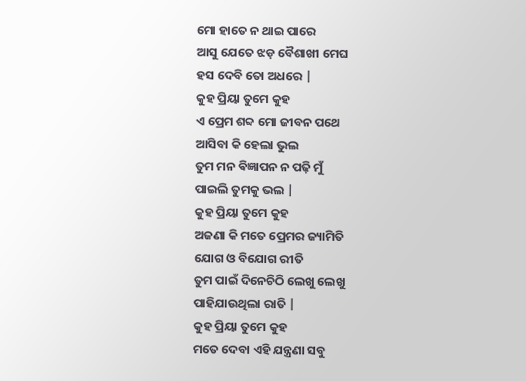ମୋ ହାତେ ନ ଥାଇ ପାରେ
ଆସୁ ଯେତେ ଝଡ଼ ବୈଶାଖୀ ମେଘ
ହସ ଦେବି ତୋ ଅଧରେ |
କୁହ ପ୍ରିୟା ତୁମେ କୁହ
ଏ ପ୍ରେମ ଶବ୍ଦ ମୋ ଜୀବନ ପଥେ
ଆସିବା କି ହେଲା ଭୁଲ
ତୁମ ମନ ଵିଜ୍ଞାପନ ନ ପଢ଼ି ମୁଁ
ପାଇଲି ତୁମକୁ ଭଲ |
କୁହ ପ୍ରିୟା ତୁମେ କୁହ
ଅଜଣା କି ମତେ ପ୍ରେମର ଜ୍ୟାମିତି
ଯୋଗ ଓ ବିଯୋଗ ରୀତି
ତୁମ ପାଇଁ ଦିନେଚିଠି ଲେଖୁ ଲେଖୁ
ପାହିଯାଉଥିଲା ରାତି |
କୁହ ପ୍ରିୟା ତୁମେ କୁହ
ମତେ ଦେବା ଏହି ଯନ୍ତ୍ରଣା ସବୁ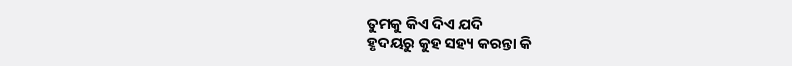ତୁମକୁ କିଏ ଦିଏ ଯଦି
ହୃଦୟରୁ କୁହ ସହ୍ୟ କରନ୍ତା କି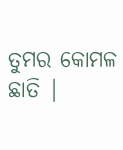ତୁମର କୋମଳ ଛାତି |